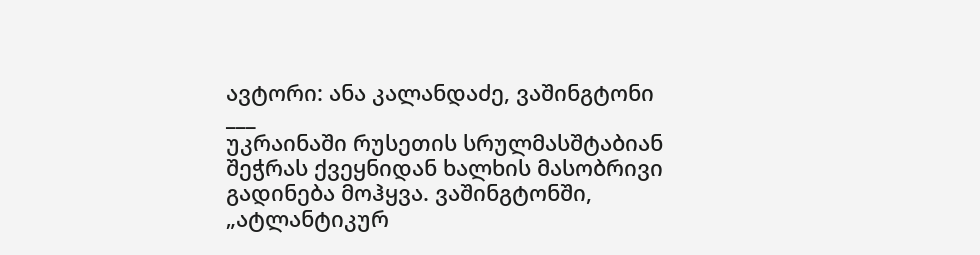ავტორი: ანა კალანდაძე, ვაშინგტონი
___
უკრაინაში რუსეთის სრულმასშტაბიან შეჭრას ქვეყნიდან ხალხის მასობრივი გადინება მოჰყვა. ვაშინგტონში, „ატლანტიკურ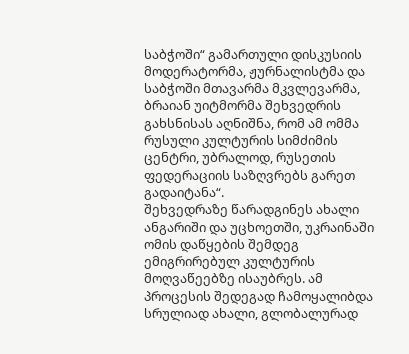საბჭოში“ გამართული დისკუსიის მოდერატორმა, ჟურნალისტმა და საბჭოში მთავარმა მკვლევარმა, ბრაიან უიტმორმა შეხვედრის გახსნისას აღნიშნა, რომ ამ ომმა რუსული კულტურის სიმძიმის ცენტრი, უბრალოდ, რუსეთის ფედერაციის საზღვრებს გარეთ გადაიტანა“.
შეხვედრაზე წარადგინეს ახალი ანგარიში და უცხოეთში, უკრაინაში ომის დაწყების შემდეგ ემიგრირებულ კულტურის მოღვაწეებზე ისაუბრეს. ამ პროცესის შედეგად ჩამოყალიბდა სრულიად ახალი, გლობალურად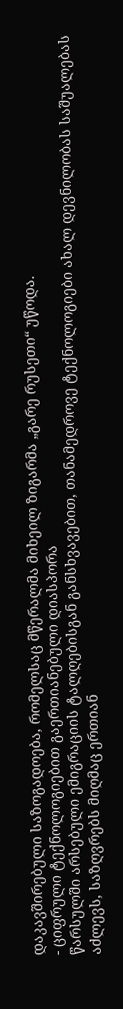დაკავშირებული საზოგადოება, რომელსაც მწერალმა მიხეილ ზიგარმა „გარე რუსეთი“ უწოდა.
- ციფრული ტექნოლოგიებით გაერთიანებული დიასპორა
წარსულში არსებული ემიგრაციის ტალღებისგან განსხვავებით, თანამედროვე ტექნოლოგიები ახალ დევნილობას საშუალებას აძლევს, საზღვრებს მიღმაც ერთიან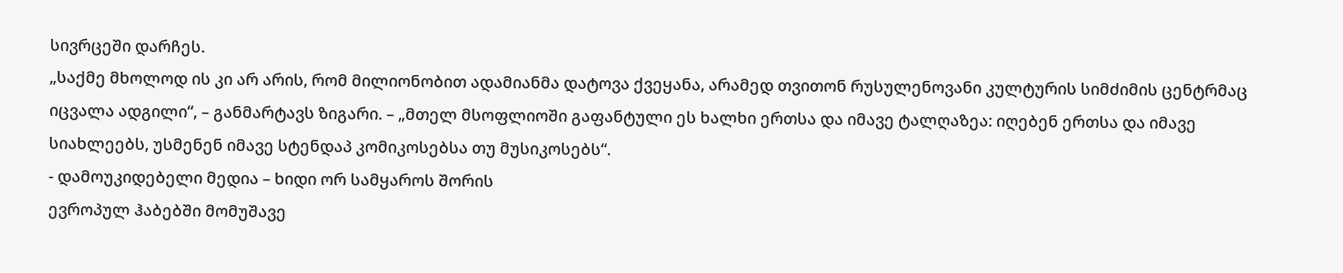სივრცეში დარჩეს.
„საქმე მხოლოდ ის კი არ არის, რომ მილიონობით ადამიანმა დატოვა ქვეყანა, არამედ თვითონ რუსულენოვანი კულტურის სიმძიმის ცენტრმაც იცვალა ადგილი“, – განმარტავს ზიგარი. – „მთელ მსოფლიოში გაფანტული ეს ხალხი ერთსა და იმავე ტალღაზეა: იღებენ ერთსა და იმავე სიახლეებს, უსმენენ იმავე სტენდაპ კომიკოსებსა თუ მუსიკოსებს“.
- დამოუკიდებელი მედია – ხიდი ორ სამყაროს შორის
ევროპულ ჰაბებში მომუშავე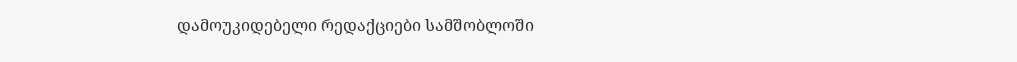დამოუკიდებელი რედაქციები სამშობლოში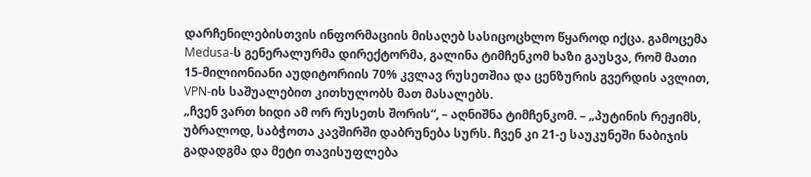დარჩენილებისთვის ინფორმაციის მისაღებ სასიცოცხლო წყაროდ იქცა. გამოცემა Medusa-ს გენერალურმა დირექტორმა, გალინა ტიმჩენკომ ხაზი გაუსვა, რომ მათი 15-მილიონიანი აუდიტორიის 70% კვლავ რუსეთშია და ცენზურის გვერდის ავლით, VPN-ის საშუალებით კითხულობს მათ მასალებს.
„ჩვენ ვართ ხიდი ამ ორ რუსეთს შორის“, – აღნიშნა ტიმჩენკომ. – „პუტინის რეჟიმს, უბრალოდ, საბჭოთა კავშირში დაბრუნება სურს. ჩვენ კი 21-ე საუკუნეში ნაბიჯის გადადგმა და მეტი თავისუფლება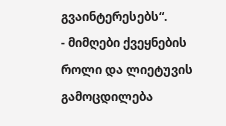გვაინტერესებს“.
- მიმღები ქვეყნების როლი და ლიეტუვის გამოცდილება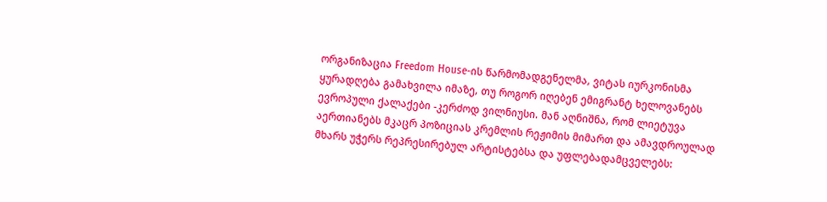ორგანიზაცია Freedom House-ის წარმომადგენელმა, ვიტას იურკონისმა ყურადღება გამახვილა იმაზე, თუ როგორ იღებენ ემიგრანტ ხელოვანებს ევროპული ქალაქები -კერძოდ ვილნიუსი. მან აღნიშნა, რომ ლიეტუვა აერთიანებს მკაცრ პოზიციას კრემლის რეჟიმის მიმართ და ამავდროულად მხარს უჭერს რეპრესირებულ არტისტებსა და უფლებადამცველებს: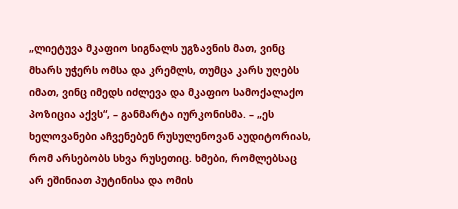„ლიეტუვა მკაფიო სიგნალს უგზავნის მათ, ვინც მხარს უჭერს ომსა და კრემლს, თუმცა კარს უღებს იმათ, ვინც იმედს იძლევა და მკაფიო სამოქალაქო პოზიცია აქვს“, – განმარტა იურკონისმა. – „ეს ხელოვანები აჩვენებენ რუსულენოვან აუდიტორიას, რომ არსებობს სხვა რუსეთიც. ხმები, რომლებსაც არ ეშინიათ პუტინისა და ომის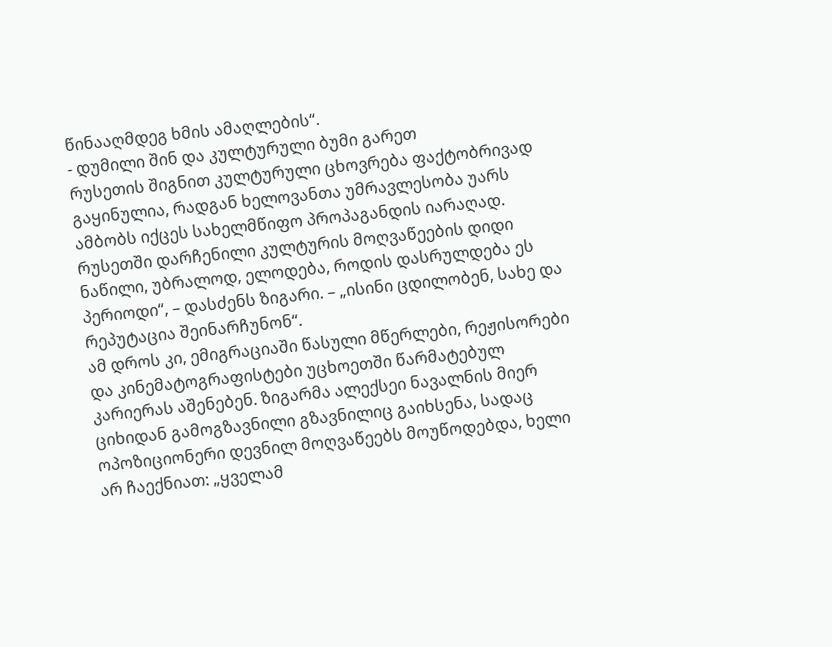წინააღმდეგ ხმის ამაღლების“.
- დუმილი შინ და კულტურული ბუმი გარეთ
რუსეთის შიგნით კულტურული ცხოვრება ფაქტობრივად გაყინულია, რადგან ხელოვანთა უმრავლესობა უარს ამბობს იქცეს სახელმწიფო პროპაგანდის იარაღად. რუსეთში დარჩენილი კულტურის მოღვაწეების დიდი ნაწილი, უბრალოდ, ელოდება, როდის დასრულდება ეს პერიოდი“, – დასძენს ზიგარი. – „ისინი ცდილობენ, სახე და რეპუტაცია შეინარჩუნონ“.
ამ დროს კი, ემიგრაციაში წასული მწერლები, რეჟისორები და კინემატოგრაფისტები უცხოეთში წარმატებულ კარიერას აშენებენ. ზიგარმა ალექსეი ნავალნის მიერ ციხიდან გამოგზავნილი გზავნილიც გაიხსენა, სადაც ოპოზიციონერი დევნილ მოღვაწეებს მოუწოდებდა, ხელი არ ჩაექნიათ: „ყველამ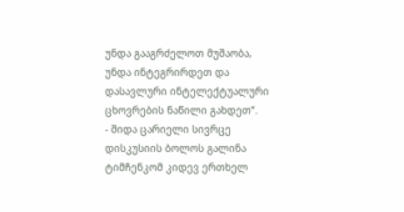უნდა გააგრძელოთ მუშაობა, უნდა ინტეგრირდეთ და დასავლური ინტელექტუალური ცხოვრების ნაწილი გახდეთ“.
- შიდა ცარიელი სივრცე
დისკუსიის ბოლოს გალინა ტიმჩენკომ კიდევ ერთხელ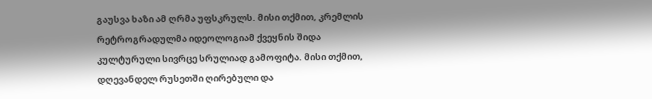გაუსვა ხაზი ამ ღრმა უფსკრულს. მისი თქმით, კრემლის რეტროგრადულმა იდეოლოგიამ ქვეყნის შიდა კულტურული სივრცე სრულიად გამოფიტა. მისი თქმით, დღევანდელ რუსეთში ღირებული და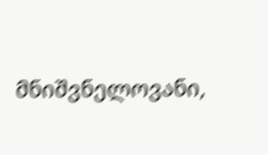მნიშვნელოვანი,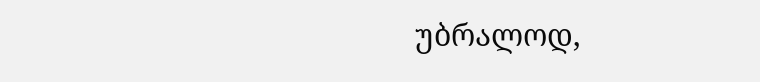უბრალოდ,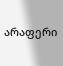არაფერი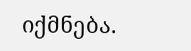იქმნება.